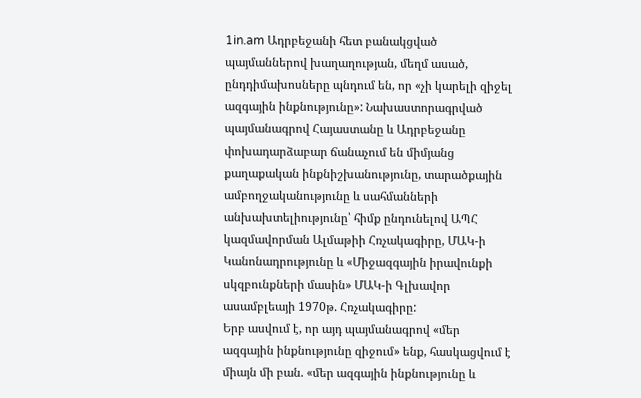1in.am Ադրբեջանի հետ բանակցված պայմաններով խաղաղության, մեղմ ասած, ընդդիմախոսները պնդում են, որ «չի կարելի զիջել ազգային ինքնությունը»: Նախաստորագրված պայմանագրով Հայաստանը և Ադրբեջանը փոխադարձաբար ճանաչում են միմյանց քաղաքական ինքնիշխանությունը, տարածքային ամբողջականությունը և սահմանների անխախտելիությունը՝ հիմք ընդունելով ԱՊՀ կազմավորման Ալմաթիի Հռչակագիրը, ՄԱԿ-ի Կանոնադրությունը և «Միջազգային իրավունքի սկզբունքների մասին» ՄԱԿ-ի Գլխավոր ասամբլեայի 1970թ. Հռչակագիրը:
Երբ ասվում է, որ այդ պայմանագրով «մեր ազգային ինքնությունը զիջում» ենք, հասկացվում է միայն մի բան. «մեր ազգային ինքնությունը և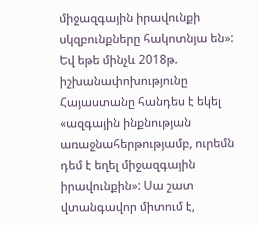միջազգային իրավունքի սկզբունքները հակոտնյա են»: Եվ եթե մինչև 2018թ. իշխանափոխությունը Հայաստանը հանդես է եկել «ազգային ինքնության առաջնահերթությամբ, ուրեմն դեմ է եղել միջազգային իրավունքին»: Սա շատ վտանգավոր միտում է,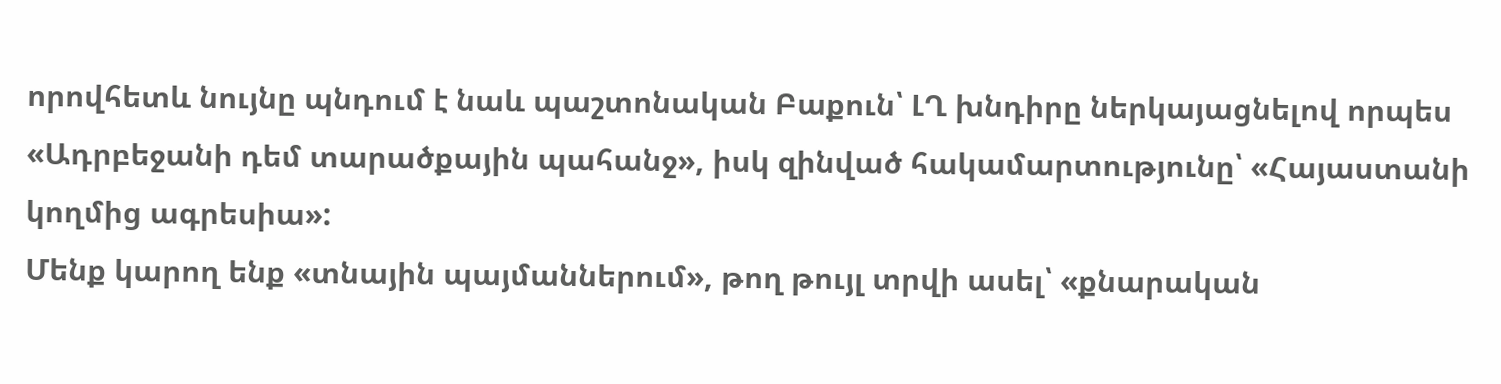որովհետև նույնը պնդում է նաև պաշտոնական Բաքուն՝ ԼՂ խնդիրը ներկայացնելով որպես «Ադրբեջանի դեմ տարածքային պահանջ», իսկ զինված հակամարտությունը՝ «Հայաստանի կողմից ագրեսիա»:
Մենք կարող ենք «տնային պայմաններում», թող թույլ տրվի ասել՝ «քնարական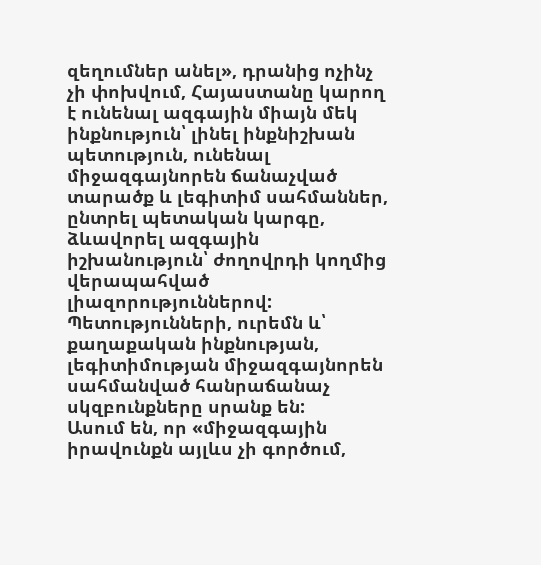զեղումներ անել», դրանից ոչինչ չի փոխվում, Հայաստանը կարող է ունենալ ազգային միայն մեկ ինքնություն՝ լինել ինքնիշխան պետություն, ունենալ միջազգայնորեն ճանաչված տարածք և լեգիտիմ սահմաններ, ընտրել պետական կարգը, ձևավորել ազգային իշխանություն՝ ժողովրդի կողմից վերապահված լիազորություններով: Պետությունների, ուրեմն և՝ քաղաքական ինքնության, լեգիտիմության միջազգայնորեն սահմանված հանրաճանաչ սկզբունքները սրանք են:
Ասում են, որ «միջազգային իրավունքն այլևս չի գործում,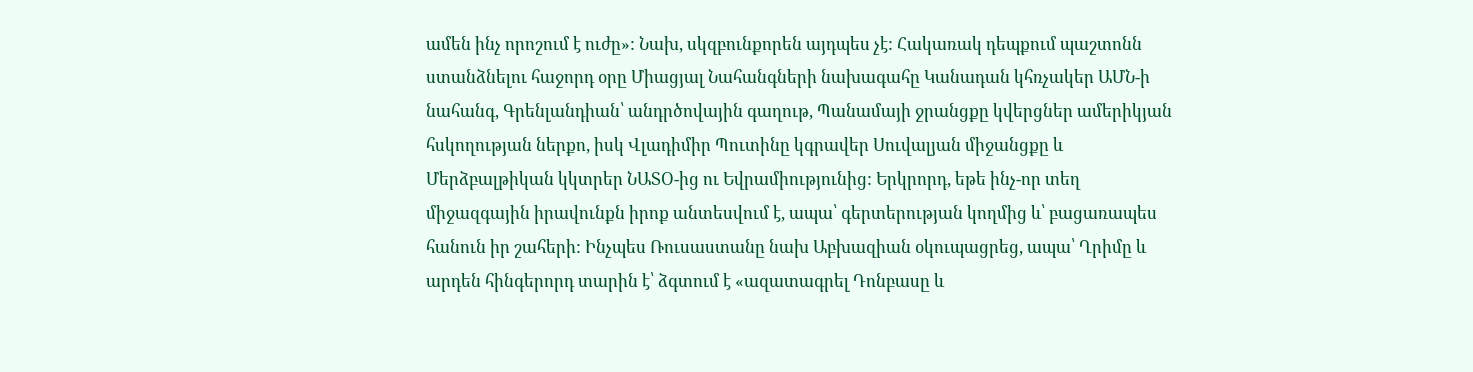ամեն ինչ որոշում է ուժը»: Նախ, սկզբունքորեն այդպես չէ: Հակառակ դեպքում պաշտոնն ստանձնելու հաջորդ օրը Միացյալ Նահանգների նախագահը Կանադան կհռչակեր ԱՄՆ-ի նահանգ, Գրենլանդիան՝ անդրծովային գաղութ, Պանամայի ջրանցքը կվերցներ ամերիկյան հսկողության ներքո, իսկ Վլադիմիր Պուտինը կգրավեր Սուվալյան միջանցքը և Մերձբալթիկան կկտրեր ՆԱՏՕ-ից ու Եվրամիությունից: Երկրորդ, եթե ինչ-որ տեղ միջազգային իրավունքն իրոք անտեսվում է, ապա՝ գերտերության կողմից և՝ բացառապես հանուն իր շահերի: Ինչպես Ռուսաստանը նախ Աբխազիան օկուպացրեց, ապա՝ Ղրիմը և արդեն հինգերորդ տարին է՝ ձգտում է «ազատագրել Դոնբասը և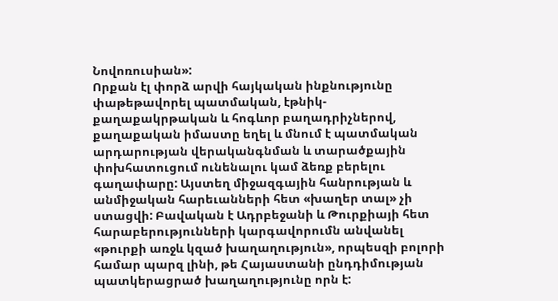Նովոռուսիան»:
Որքան էլ փորձ արվի հայկական ինքնությունը փաթեթավորել պատմական, էթնիկ-քաղաքակրթական և հոգևոր բաղադրիչներով, քաղաքական իմաստը եղել և մնում է պատմական արդարության վերականգնման և տարածքային փոխհատուցում ունենալու կամ ձեռք բերելու գաղափարը: Այստեղ միջազգային հանրության և անմիջական հարեւանների հետ «խաղեր տալ» չի ստացվի: Բավական է Ադրբեջանի և Թուրքիայի հետ հարաբերությունների կարգավորումն անվանել «թուրքի առջև կզած խաղաղություն», որպեսզի բոլորի համար պարզ լինի, թե Հայաստանի ընդդիմության պատկերացրած խաղաղությունը որն է: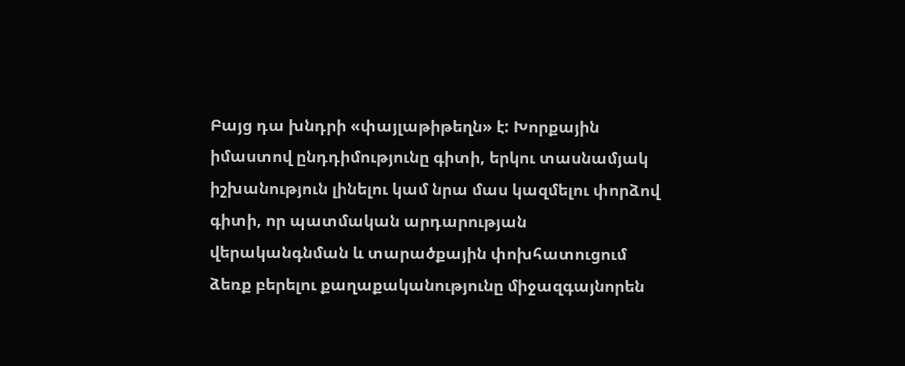Բայց դա խնդրի «փայլաթիթեղն» է: Խորքային իմաստով ընդդիմությունը գիտի, երկու տասնամյակ իշխանություն լինելու կամ նրա մաս կազմելու փորձով գիտի, որ պատմական արդարության վերականգնման և տարածքային փոխհատուցում ձեռք բերելու քաղաքականությունը միջազգայնորեն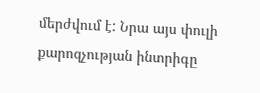մերժվում է: Նրա այս փուլի քարոզչության ինտրիգը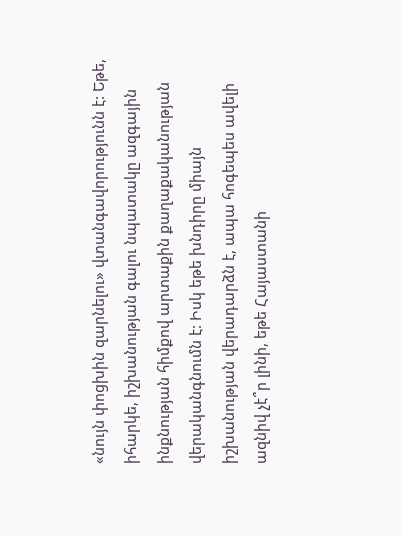«նույն փոցխին զարնելու» վտանգավորությունն է: Եթե, իհարկե, իշխանության գալու նպատակը ազգային ինքնության հիմքով արտաքին քաղաքականության վերականգնումն է: Իսկ եթե խնդիրը միայն իշխանության վերադարձն է, ապա հոգեպես ավելի ազնիվ չէ՞ր լինի, եթե Հայաստանի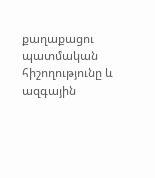քաղաքացու պատմական հիշողությունը և ազգային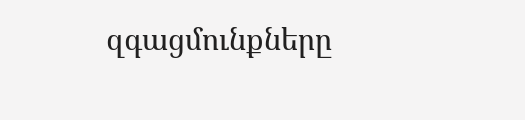զգացմունքները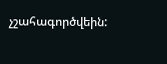չշահագործվեին: